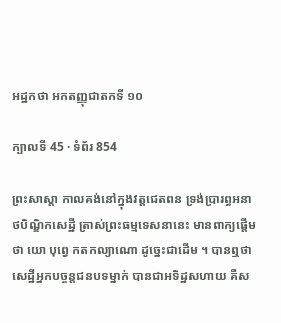អដ្ឋកថា អកតញ្ញុជាតកទី ១០

ក្បាលទី 45 · ទំព័រ 854

ព្រះសាស្តា កាលគង់នៅក្នុងវត្តជេតពន ទ្រង់ប្រារព្ធអនាថបិណ្ឌិកសេដ្ឋី ត្រាស់ព្រះធម្មទេសនានេះ មានពាក្យផ្តើមថា យោ បុព្វេ កតកល្យាណោ ដូច្នេះជាដើម ។ បានឮថា សេដ្ឋីអ្នកបច្ចន្តជនបទម្នាក់ បានជាអទិដ្ឋសហាយ គឺស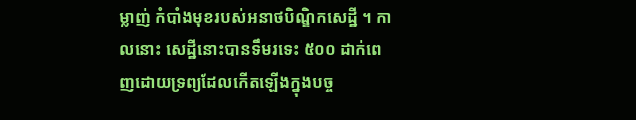ម្លាញ់ កំបាំងមុខរបស់អនាថបិណ្ឌិកសេដ្ឋី ។ កាលនោះ សេដ្ឋីនោះបានទឹមរទេះ ៥០០ ដាក់ពេញដោយទ្រព្យដែលកើតឡើងក្នុងបច្ច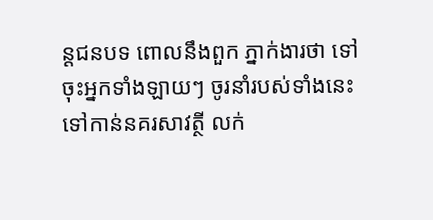ន្តជនបទ ពោលនឹងពួក ភ្នាក់ងារថា ទៅចុះអ្នកទាំងឡាយៗ ចូរនាំរបស់ទាំងនេះទៅកាន់នគរសាវត្ថី លក់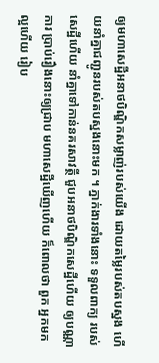ឲ្យមហាសេដ្ឋីអនាថបិណ្ឌិកសម្លាញ់របស់យើង ដោយតម្លៃរបស់តបស្នង ហើយនាំគ្នាជញ្ជូនរបស់តបស្នងនោះមក ។ ភ្នាក់ងារទាំងនោះ ទទួលពាក្យ របស់សេដ្ឋីហើយ នាំគ្នាទៅកាន់នគរសាវត្ថី ជួបអនាថបិណ្ឌិកសេដ្ឋីហើយ ឲ្យបណ្ណាការ ប្រាប់រឿងនោះឲ្យជ្រាប មហាសេដ្ឋីឃើញហើយ ក៏ពោលថា ពួក អ្នកមកល្អហើយ រៀប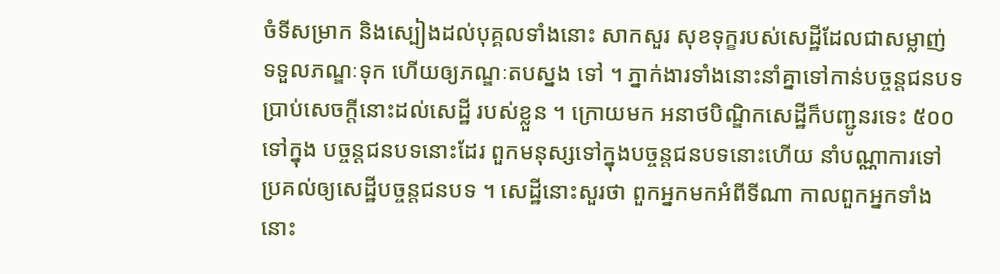ចំទីសម្រាក និងស្បៀងដល់បុគ្គលទាំងនោះ សាកសួរ សុខទុក្ខរបស់សេដ្ឋីដែលជាសម្លាញ់ ទទួលភណ្ឌៈទុក ហើយឲ្យភណ្ឌៈតបស្នង ទៅ ។ ភ្នាក់ងារទាំងនោះនាំគ្នាទៅកាន់បច្ចន្តជនបទ ប្រាប់សេចក្តីនោះដល់សេដ្ឋី របស់ខ្លួន ។ ក្រោយមក អនាថបិណ្ឌិកសេដ្ឋីក៏បញ្ជូនរទេះ ៥០០ ទៅក្នុង បច្ចន្តជនបទនោះដែរ ពួកមនុស្សទៅក្នុងបច្ចន្តជនបទនោះហើយ នាំបណ្ណាការទៅ ប្រគល់ឲ្យសេដ្ឋីបច្ចន្តជនបទ ។ សេដ្ឋីនោះសួរថា ពួកអ្នកមកអំពីទីណា កាលពួកអ្នកទាំងនោះ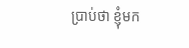ប្រាប់ថា ខ្ញុំមក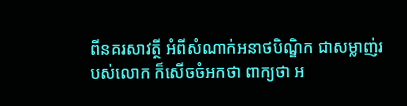ពីនគរសាវត្ថី អំពីសំណាក់អនាថបិណ្ឌិក ជាសម្លាញ់របស់លោក ក៏សើចចំអកថា ពាក្យថា អ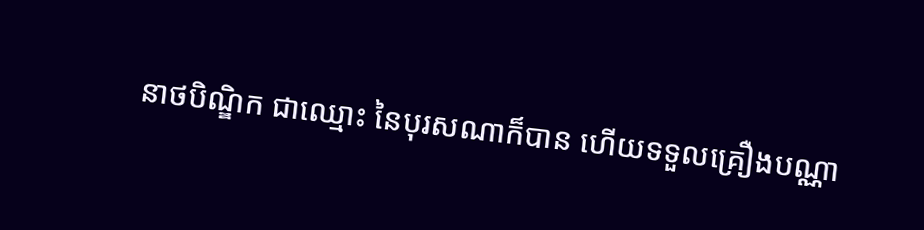នាថបិណ្ឌិក ជាឈ្មោះ នៃបុរសណាក៏បាន ហើយទទួលគ្រឿងបណ្ណា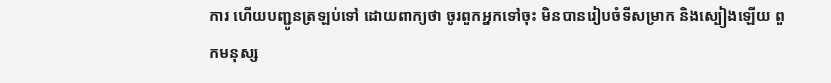ការ ហើយបញ្ជូនត្រឡប់ទៅ ដោយពាក្យថា ចូរពួកអ្នកទៅចុះ មិនបានរៀបចំទីសម្រាក និងស្បៀងឡើយ ពួកមនុស្ស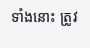ទាំងនោះ ត្រូវ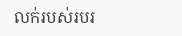លក់របស់របរ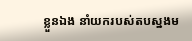ខ្លួនឯង នាំយករបស់តបស្នងម